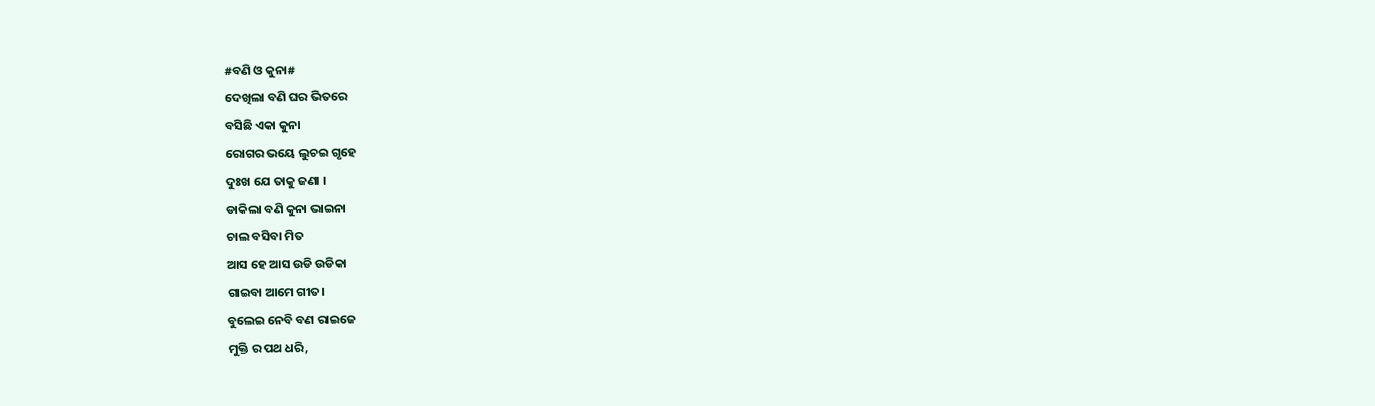#ବଣି ଓ କୁନା#
ଦେଖିଲା ବଣି ଘର ଭିତରେ
ବସିଛି ଏକା କୁନା
ରୋଗର ଭୟେ ଲୁଚଇ ଗୃହେ
ଦୁଃଖ ଯେ ତାକୁ ଜଣା ।
ଡାକିଲା ବଣି କୁନା ଭାଇନା
ଚାଲ ବସିବା ମିତ
ଆସ ହେ ଆସ ଉଡି ଉଡିକା
ଗାଇବା ଆମେ ଗୀତ।
ବୁଲେଇ ନେବି ବଣ ରାଇଜେ
ମୁକ୍ତି ର ପଥ ଧରି,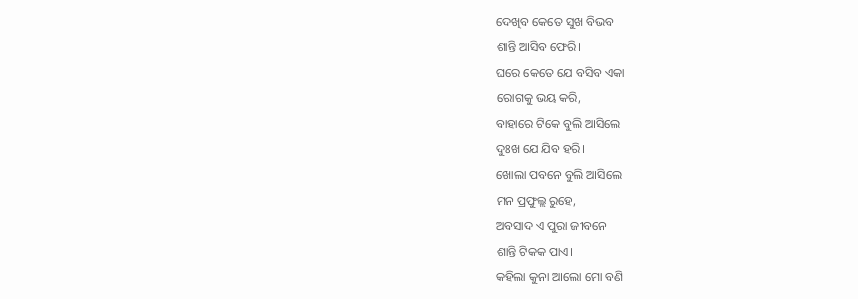ଦେଖିବ କେତେ ସୁଖ ବିଭବ
ଶାନ୍ତି ଆସିବ ଫେରି।
ଘରେ କେତେ ଯେ ବସିବ ଏକା
ରୋଗକୁ ଭୟ କରି,
ବାହାରେ ଟିକେ ବୁଲି ଆସିଲେ
ଦୁଃଖ ଯେ ଯିବ ହରି।
ଖୋଲା ପବନେ ବୁଲି ଆସିଲେ
ମନ ପ୍ରଫୁଲ୍ଲ ରୁହେ,
ଅବସାଦ ଏ ପୁରା ଜୀବନେ
ଶାନ୍ତି ଟିକକ ପାଏ।
କହିଲା କୁନା ଆଲୋ ମୋ ବଣି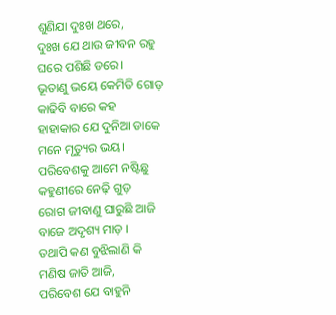ଶୁଣିଯା ଦୁଃଖ ଥରେ,
ଦୁଃଖ ଯେ ଥାଉ ଜୀବନ ରହୁ
ଘରେ ପଶିଛି ଡରେ।
ଭୂତାଣୁ ଭୟେ କେମିତି ଗୋଡ଼
କାଢିବି ବାରେ କହ
ହାହାକାର ଯେ ଦୁନିଆ ଡାକେ
ମନେ ମୃତ୍ୟୁର ଭୟ।
ପରିବେଶକୁ ଆମେ ନଷ୍ଟିଛୁ
କହୁଣୀରେ ନେଢ଼ି ଗୁଡ଼
ରୋଗ ଜୀବାଣୁ ଘାରୁଛି ଆଜି
ବାଜେ ଅଦୃଶ୍ୟ ମାଡ଼ ।
ତଥାପି କଣ ବୁଝିଲାଣି କି
ମଣିଷ ଜାତି ଆଜି,
ପରିବେଶ ଯେ ବାହୁନି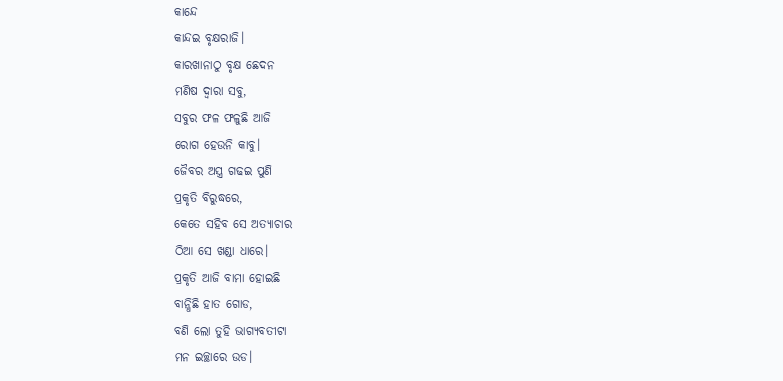କାନ୍ଦେ
କାନ୍ଦଇ ବୃକ୍ଷରାଜି।
କାରଖାନାଠୁ ବୃକ୍ଷ ଛେଦନ
ମଣିଷ ଦ୍ଵାରା ସବୁ,
ସବୁର ଫଳ ଫଳୁଛି ଆଜି
ରୋଗ ହେଉନି କାବୁ।
ଜୈବର ଅସ୍ତ୍ର ଗଢଇ ପୁଣି
ପ୍ରକୃତି ବିରୁଦ୍ଧରେ,
କେତେ ସହିବ ସେ ଅତ୍ୟାଚାର
ଠିଆ ସେ ଖଣ୍ଡା ଧାରେ।
ପ୍ରକୃତି ଆଜି ବାମା ହୋଇଛି
ବାନ୍ଧିଛି ହାତ ଗୋଡ,
ବଣି ଲୋ ତୁହି ଭାଗ୍ୟବତୀଟା
ମନ ଇଚ୍ଛାରେ ଉଡ।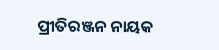ପ୍ରୀତିରଞ୍ଜନ ନାୟକ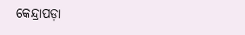କେନ୍ଦ୍ରାପଡ଼ା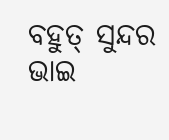ବହୁତ୍ ସୁନ୍ଦର ଭାଇ